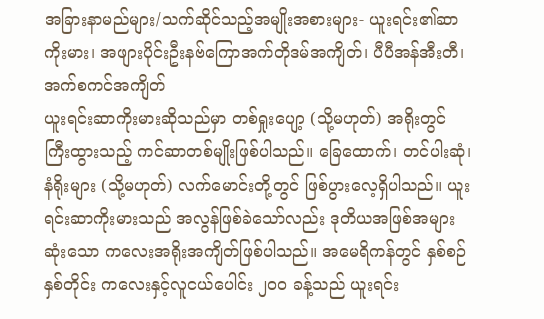အခြားနာမည်များ/သက်ဆိုင်သည့်အမျိုးအစားများ- ယူးရင်း၏ဆာကိုးမား၊ အဖျားပိုင်းဦးနဗ်ကြောအက်တိုဒမ်အကျိတ်၊ ပီပီအန်အီးတီ၊ အက်စကင်အကျိတ်
ယူးရင်းဆာကိုးမားဆိုသည်မှာ တစ်ရှုးပျော့ (သို့မဟုတ်) အရိုးတွင် ကြီးထွားသည့် ကင်ဆာတစ်မျိုးဖြစ်ပါသည်။ ခြေထောက်၊ တင်ပါးဆုံ၊ နံရိုးများ (သို့မဟုတ်) လက်မောင်းတို့တွင် ဖြစ်ပွားလေ့ရှိပါသည်။ ယူးရင်းဆာကိုးမားသည် အလွန်ဖြစ်ခဲသော်လည်း ဒုတိယအဖြစ်အများဆုံးသော ကလေးအရိုးအကျိတ်ဖြစ်ပါသည်။ အမေရိကန်တွင် နှစ်စဉ်နှစ်တိုင်း ကလေးနှင့်လူငယ်ပေါင်း ၂၀၀ ခန့်သည် ယူးရင်း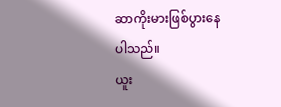ဆာကိုးမားဖြစ်ပွားနေပါသည်။
ယူး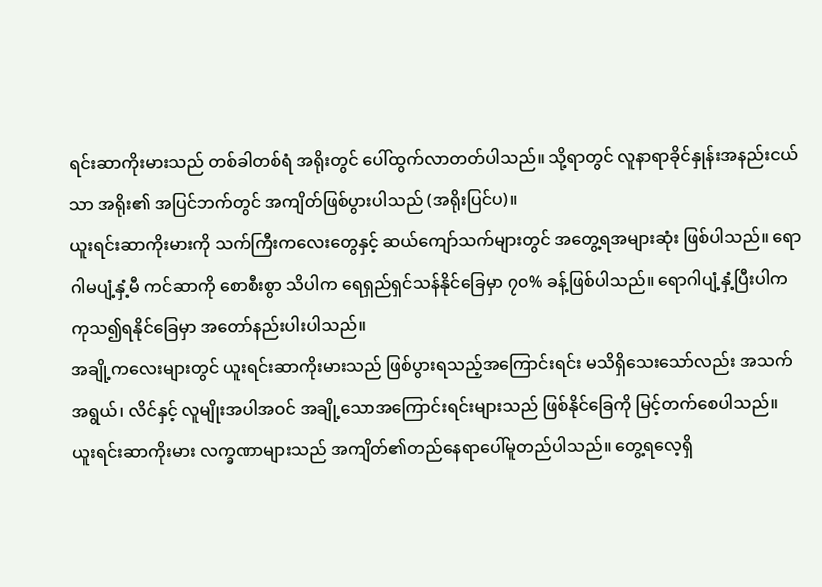ရင်းဆာကိုးမားသည် တစ်ခါတစ်ရံ အရိုးတွင် ပေါ်ထွက်လာတတ်ပါသည်။ သို့ရာတွင် လူနာရာခိုင်နှုန်းအနည်းငယ်သာ အရိုး၏ အပြင်ဘက်တွင် အကျိတ်ဖြစ်ပွားပါသည် (အရိုးပြင်ပ)။
ယူးရင်းဆာကိုးမားကို သက်ကြီးကလေးတွေနှင့် ဆယ်ကျော်သက်များတွင် အတွေ့ရအများဆုံး ဖြစ်ပါသည်။ ရောဂါမပျံ့နှံ့မီ ကင်ဆာကို စောစီးစွာ သိပါက ရေရှည်ရှင်သန်နိုင်ခြေမှာ ၇၀% ခန့်ဖြစ်ပါသည်။ ရောဂါပျံ့နှံ့ပြီးပါက ကုသ၍ရနိုင်ခြေမှာ အတော်နည်းပါးပါသည်။
အချို့ကလေးများတွင် ယူးရင်းဆာကိုးမားသည် ဖြစ်ပွားရသည့်အကြောင်းရင်း မသိရှိသေးသော်လည်း အသက်အရွယ်၊ လိင်နှင့် လူမျိုးအပါအဝင် အချို့သောအကြောင်းရင်းများသည် ဖြစ်နိုင်ခြေကို မြင့်တက်စေပါသည်။
ယူးရင်းဆာကိုးမား လက္ခဏာများသည် အကျိတ်၏တည်နေရာပေါ်မူတည်ပါသည်။ တွေ့ရလေ့ရှိ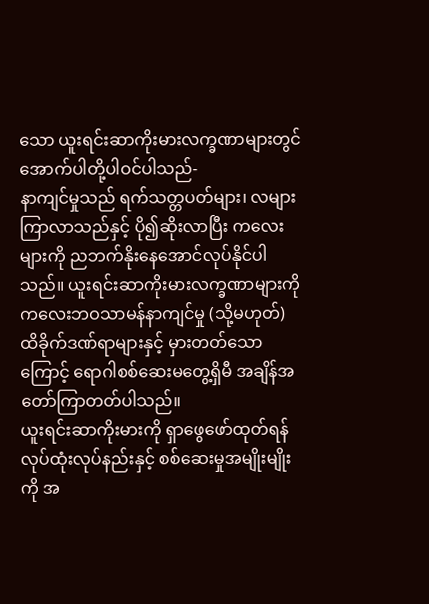သော ယူးရင်းဆာကိုးမားလက္ခဏာများတွင် အောက်ပါတို့ပါဝင်ပါသည်-
နာကျင်မှုသည် ရက်သတ္တပတ်များ၊ လများ ကြာလာသည်နှင့် ပို၍ဆိုးလာပြီး ကလေးများကို ညဘက်နိုးနေအောင်လုပ်နိုင်ပါသည်။ ယူးရင်းဆာကိုးမားလက္ခဏာများကို ကလေးဘဝသာမန်နာကျင်မှု (သို့မဟုတ်) ထိခိုက်ဒဏ်ရာများနှင့် မှားတတ်သောကြောင့် ရောဂါစစ်ဆေးမတွေ့ရှိမီ အချိန်အတော်ကြာတတ်ပါသည်။
ယူးရင်းဆာကိုးမားကို ရှာဖွေဖော်ထုတ်ရန် လုပ်ထုံးလုပ်နည်းနှင့် စစ်ဆေးမှုအမျိုးမျိုးကို အ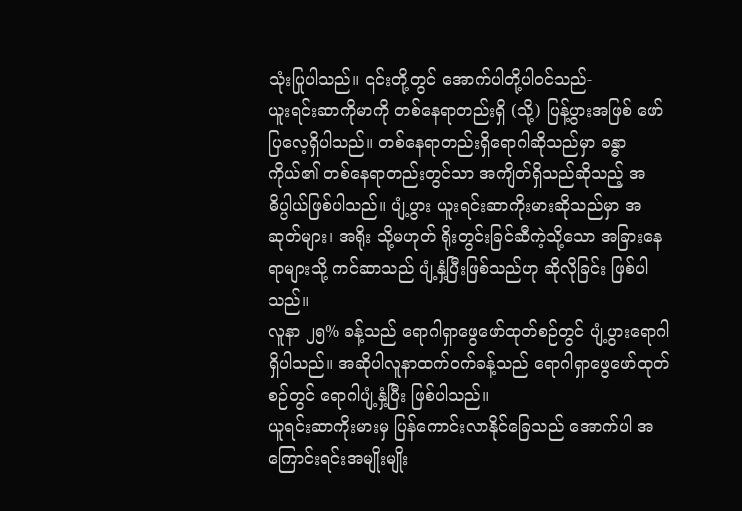သုံးပြုပါသည်။ ၎င်းတို့တွင် အောက်ပါတို့ပါဝင်သည်-
ယူးရင်းဆာကိုမာကို တစ်နေရာတည်းရှိ (သို့) ပြန့်ပွားအဖြစ် ဖော်ပြလေ့ရှိပါသည်။ တစ်နေရာတည်းရှိရောဂါဆိုသည်မှာ ခန္ဓာကိုယ်၏ တစ်နေရာတည်းတွင်သာ အကျိတ်ရှိသည်ဆိုသည့် အဓိပ္ပါယ်ဖြစ်ပါသည်။ ပျံ့ပွား ယူးရင်းဆာကိုးမားဆိုသည်မှာ အဆုတ်များ၊ အရိုး သို့မဟုတ် ရိုးတွင်းခြင်ဆီကဲ့သို့သော အခြားနေရာများသို့ ကင်ဆာသည် ပျံ့နှံ့ပြီးဖြစ်သည်ဟု ဆိုလိုခြင်း ဖြစ်ပါသည်။
လူနာ ၂၅% ခန့်သည် ရောဂါရှာဖွေဖော်ထုတ်စဉ်တွင် ပျံ့ပွားရောဂါ ရှိပါသည်။ အဆိုပါလူနာထက်ဝက်ခန့်သည် ရောဂါရှာဖွေဖော်ထုတ်စဉ်တွင် ရောဂါပျံ့နှံ့ပြီး ဖြစ်ပါသည်။
ယူရင်းဆာကိုးမားမှ ပြန်ကောင်းလာနိုင်ခြေသည် အောက်ပါ အကြောင်းရင်းအမျိုးမျိုး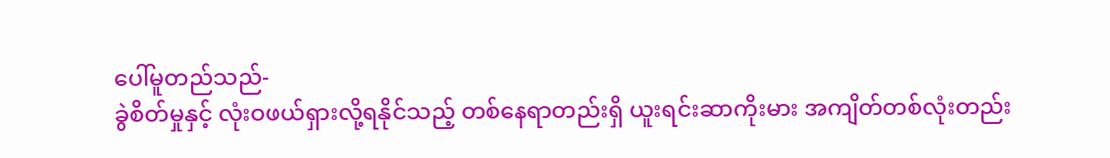ပေါ်မူတည်သည်-
ခွဲစိတ်မှုနှင့် လုံးဝဖယ်ရှားလို့ရနိုင်သည့် တစ်နေရာတည်းရှိ ယူးရင်းဆာကိုးမား အကျိတ်တစ်လုံးတည်း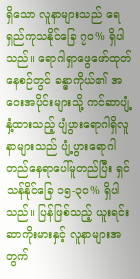ရှိသော လူနာများသည် ရေရှည်ကုသနိုင်ခြေ ၇၀% ရှိပါသည်။ ရောဂါရှာဖွေဖော်ထုတ်နေစဉ်တွင် ခန္ဓာကိုယ်၏ အဝေးအပိုင်းများသို့ ကင်ဆာပျံ့နှံ့ထားသည့် ပျံပွားရောဂါရှိလူနာများသည် ပျံ့ပွားရောဂါတည်နေရာပေါ်မူတည်ပြီး ရှင်သန်နိုင်ခြေ ၁၅-၃၀% ရှိပါသည်။ ပြန်ဖြစ်သည့် ယူးရင်းဆာကိုးမားနှင့် လူနာများအတွက်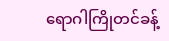ရောဂါကြိုတင်ခန့်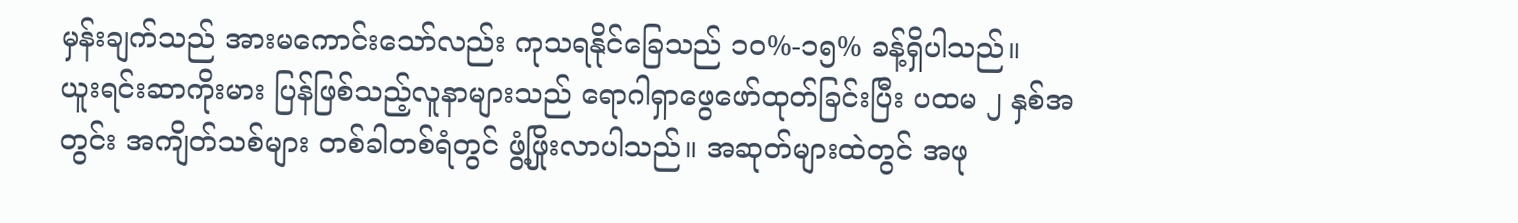မှန်းချက်သည် အားမကောင်းသော်လည်း ကုသရနိုင်ခြေသည် ၁၀%-၁၅% ခန့်ရှိပါသည်။
ယူးရင်းဆာကိုးမား ပြန်ဖြစ်သည့်လူနာများသည် ရောဂါရှာဖွေဖော်ထုတ်ခြင်းပြီး ပထမ ၂ နှစ်အတွင်း အကျိတ်သစ်များ တစ်ခါတစ်ရံတွင် ဖွံ့ဖြိုးလာပါသည်။ အဆုတ်များထဲတွင် အဖု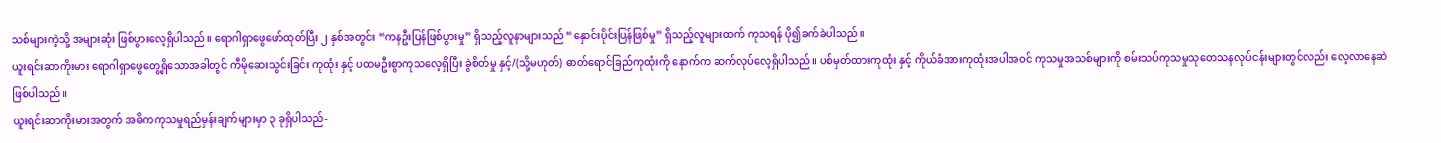သစ်များကဲ့သို့ အများဆုံး ဖြစ်ပွားလေ့ရှိပါသည်။ ရောဂါရှာဖွေဖော်ထုတ်ပြီး ၂ နှစ်အတွင်း “ကနဦးပြန်ဖြစ်ပွားမှု” ရှိသည့်လူနာများသည် “နှောင်းပိုင်းပြန်ဖြစ်မှု” ရှိသည့်လူများထက် ကုသရန် ပို၍ခက်ခဲပါသည်။
ယူးရင်းဆာကိုးမား ရောဂါရှာဖွေတွေ့ရှိသောအခါတွင် ကီမိုဆေးသွင်းခြင်း ကုထုံး နှင့် ပထမဦးစွာကုသလေ့ရှိပြီး ခွဲစိတ်မှု နှင့်/(သို့မဟုတ်) ဓာတ်ရောင်ခြည်ကုထုံးကို နောက်က ဆက်လုပ်လေ့ရှိပါသည်။ ပစ်မှတ်ထားကုထုံး နှင့် ကိုယ်ခံအားကုထုံးအပါအဝင် ကုသမှုအသစ်များကို စမ်းသပ်ကုသမှုသုတေသနလုပ်ငန်းများတွင်လည်း လေ့လာနေဆဲဖြစ်ပါသည်။
ယူးရင်းဆာကိုးမားအတွက် အဓိကကုသမှုရည်မှန်းချက်များမှာ ၃ ခုရှိပါသည်-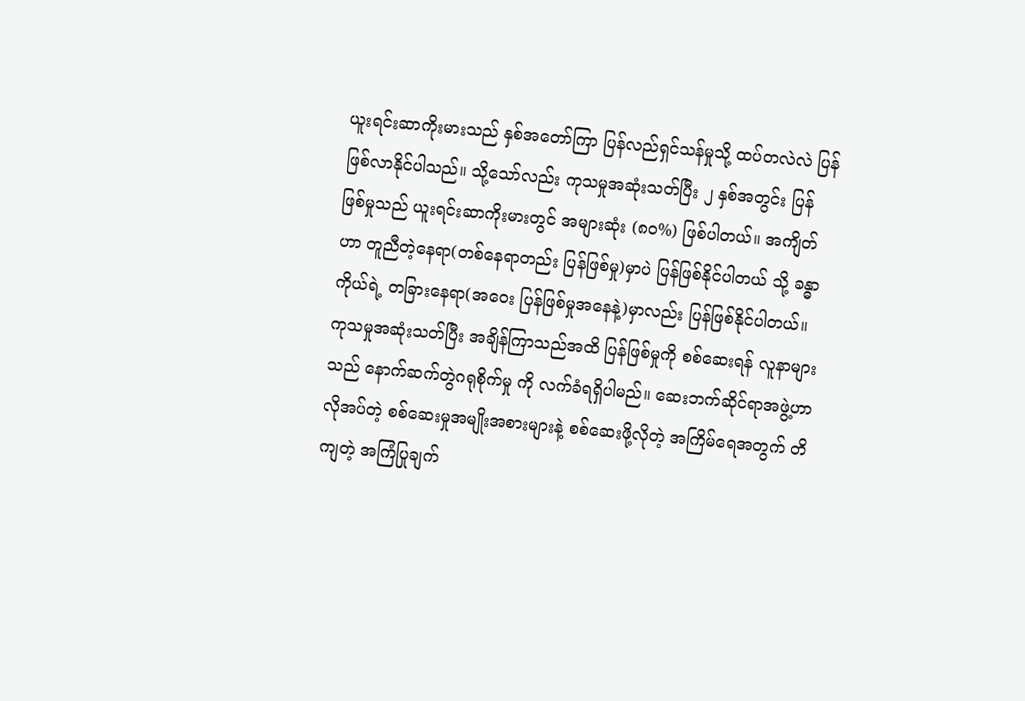ယူးရင်းဆာကိုးမားသည် နှစ်အတော်ကြာ ပြန်လည်ရှင်သန်မှုသို့ ထပ်တလဲလဲ ပြန်ဖြစ်လာနိုင်ပါသည်။ သို့သော်လည်း ကုသမှုအဆုံးသတ်ပြီး ၂ နှစ်အတွင်း ပြန်ဖြစ်မှုသည် ယူးရင်းဆာကိုးမားတွင် အများဆုံး (၈၀%) ဖြစ်ပါတယ်။ အကျိတ်ဟာ တူညီတဲ့နေရာ(တစ်နေရာတည်း ပြန်ဖြစ်မှု)မှာပဲ ပြန်ဖြစ်နိုင်ပါတယ် သို့ ခန္ဓာကိုယ်ရဲ့ တခြားနေရာ(အဝေး ပြန်ဖြစ်မှုအနေနဲ့)မှာလည်း ပြန်ဖြစ်နိုင်ပါတယ်။
ကုသမှုအဆုံးသတ်ပြီး အချိန်ကြာသည်အထိ ပြန်ဖြစ်မှုကို စစ်ဆေးရန် လူနာများသည် နောက်ဆက်တွဲဂရုစိုက်မှု ကို လက်ခံရရှိပါမည်။ ဆေးဘက်ဆိုင်ရာအဖွဲ့ဟာ လိုအပ်တဲ့ စစ်ဆေးမှုအမျိုးအစားများနဲ့ စစ်ဆေးဖို့လိုတဲ့ အကြိမ်ရေအတွက် တိကျတဲ့ အကြံပြုချက်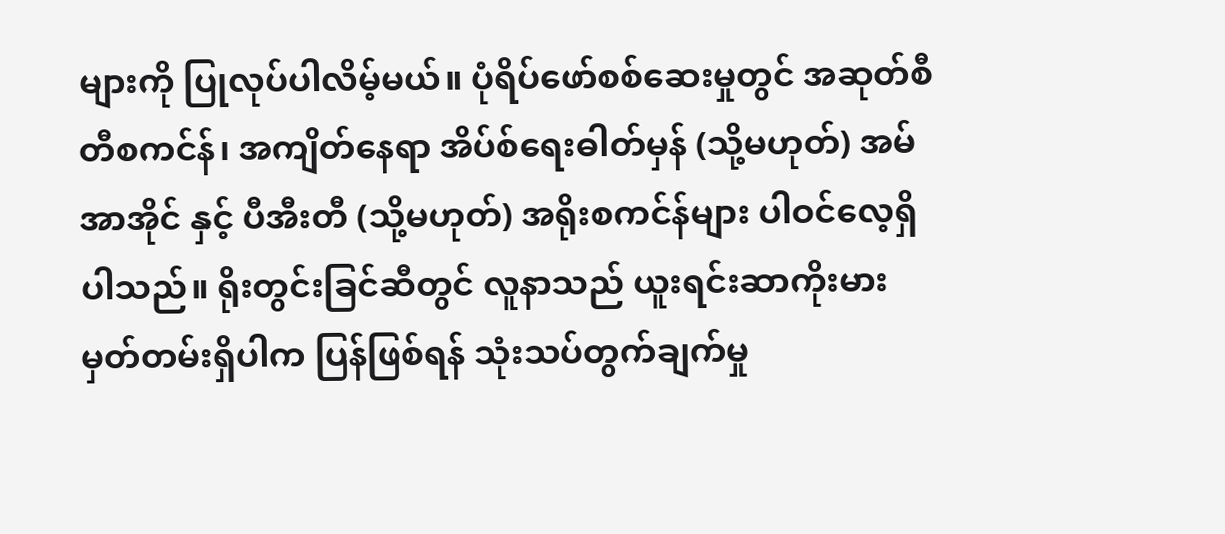များကို ပြုလုပ်ပါလိမ့်မယ်။ ပုံရိပ်ဖော်စစ်ဆေးမှုတွင် အဆုတ်စီတီစကင်န်၊ အကျိတ်နေရာ အိပ်စ်ရေးဓါတ်မှန် (သို့မဟုတ်) အမ်အာအိုင် နှင့် ပီအီးတီ (သို့မဟုတ်) အရိုးစကင်န်များ ပါဝင်လေ့ရှိပါသည်။ ရိုးတွင်းခြင်ဆီတွင် လူနာသည် ယူးရင်းဆာကိုးမားမှတ်တမ်းရှိပါက ပြန်ဖြစ်ရန် သုံးသပ်တွက်ချက်မှု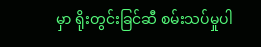မှာ ရိုးတွင်းခြင်ဆီ စမ်းသပ်မှုပါ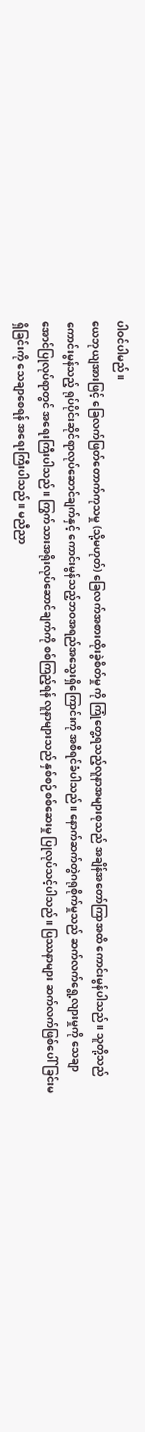ပါဝင်ပါမည်။
ယေဘုယျအားဖြင့် ခြေလက်ဖြတ်တောက်ကုသမှု (သို့မဟုတ်) ခြေလက်အစားထိုးခွဲစိတ်မှု ကို ကြုံတွေ့ရသည့်လူနာအများစုသည် အချိန်အတော်ကြာအထိ ကောင်းမွန်ပါသည်။ သူတို့သည် ကောင်းမွန်သည့် ရုပ်ပိုင်းဆိုင်ရာလုပ်ဆောင်ချက်နှင့် ကောင်းမွန်သည့်ဘဝအရည်အသွေးရှိကြောင်းကို အစီရင်ခံပါသည်။ နောက်ဆက်တွဲဂရုစိုက်မှုသည် ဆက်လက်ရွေ့လျားမှုကို သေချာအောင်ပြုလုပ်ရာတွင် အရေးကြီးပါသည်။ ကြွက်သားအရိုးလုပ်ဆောင်ချက်ကို စစ်ကြည့်ရန် လူနာများသည် နှစ်စဉ်စစ်ဆေးမှု ပြုလုပ်သင့်ပါသည်။ ပြဿနာများ ဆက်လက်ဖြစ်ပေါ်ခြင်းမရှိခြင်းကို သေချာစေရန် အရေးကြီးပါသည်။ မညီညာ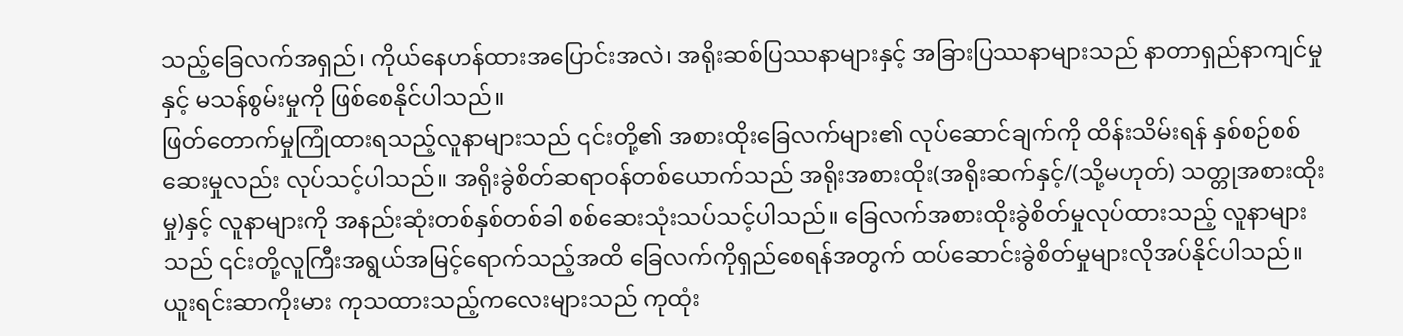သည့်ခြေလက်အရှည်၊ ကိုယ်နေဟန်ထားအပြောင်းအလဲ၊ အရိုးဆစ်ပြဿနာများနှင့် အခြားပြဿနာများသည် နာတာရှည်နာကျင်မှု နှင့် မသန်စွမ်းမှုကို ဖြစ်စေနိုင်ပါသည်။
ဖြတ်တောက်မှုကြုံထားရသည့်လူနာများသည် ၎င်းတို့၏ အစားထိုးခြေလက်များ၏ လုပ်ဆောင်ချက်ကို ထိန်းသိမ်းရန် နှစ်စဉ်စစ်ဆေးမှုလည်း လုပ်သင့်ပါသည်။ အရိုးခွဲစိတ်ဆရာဝန်တစ်ယောက်သည် အရိုးအစားထိုး(အရိုးဆက်နှင့်/(သို့မဟုတ်) သတ္တုအစားထိုးမှု)နှင့် လူနာများကို အနည်းဆုံးတစ်နှစ်တစ်ခါ စစ်ဆေးသုံးသပ်သင့်ပါသည်။ ခြေလက်အစားထိုးခွဲစိတ်မှုလုပ်ထားသည့် လူနာများသည် ၎င်းတို့လူကြီးအရွယ်အမြင့်ရောက်သည့်အထိ ခြေလက်ကိုရှည်စေရန်အတွက် ထပ်ဆောင်းခွဲစိတ်မှုများလိုအပ်နိုင်ပါသည်။
ယူးရင်းဆာကိုးမား ကုသထားသည့်ကလေးများသည် ကုထုံး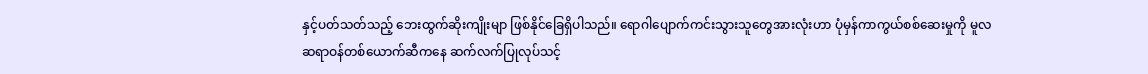နှင့်ပတ်သတ်သည့် ဘေးထွက်ဆိုးကျိုးမျာ ဖြစ်နိုင်ခြေရှိပါသည်။ ရောဂါပျောက်ကင်းသွားသူတွေအားလုံးဟာ ပုံမှန်ကာကွယ်စစ်ဆေးမှုကို မူလဆရာဝန်တစ်ယောက်ဆီကနေ ဆက်လက်ပြုလုပ်သင့်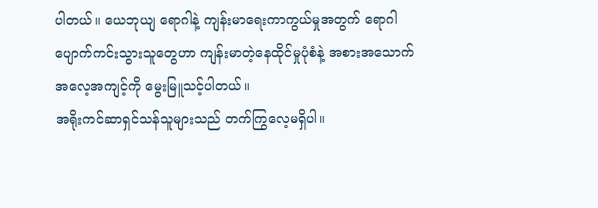ပါတယ်။ ယေဘုယျ ရောဂါနဲ့ ကျန်းမာရေးကာကွယ်မှုအတွက် ရောဂါပျောက်ကင်းသွားသူတွေဟာ ကျန်းမာတဲ့နေထိုင်မှုပုံစံနဲ့ အစားအသောက်အလေ့အကျင့်ကို မွေးမြူသင့်ပါတယ်။
အရိုးကင်ဆာရှင်သန်သူများသည် တက်ကြွလေ့မရှိပါ။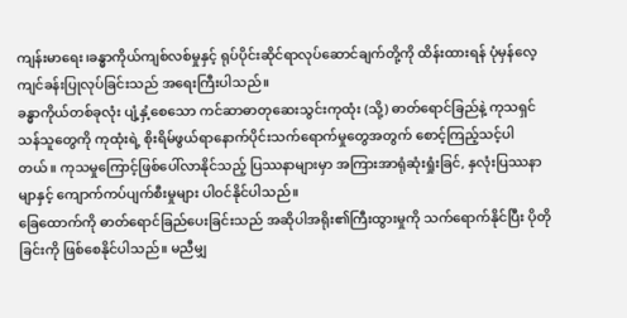ကျန်းမာရေး၊ခန္ဓာကိုယ်ကျစ်လစ်မှုနှင့် ရုပ်ပိုင်းဆိုင်ရာလုပ်ဆောင်ချက်တို့ကို ထိန်းထားရန် ပုံမှန်လေ့ကျင်ခန်းပြုလုပ်ခြင်းသည် အရေးကြီးပါသည်။
ခန္ဓာကိုယ်တစ်ခုလုံး ပျံ့နှံ့စေသော ကင်ဆာဓာတုဆေးသွင်းကုထုံး (သို့) ဓာတ်ရောင်ခြည်နဲ့ ကုသရှင်သန်သူတွေကို ကုထုံးရဲ့ စိုးရိမ်ဖွယ်ရာနောက်ပိုင်းသက်ရောက်မှုတွေအတွက် စောင့်ကြည့်သင့်ပါတယ်။ ကုသမှုကြောင့်ဖြစ်ပေါ်လာနိုင်သည့် ပြဿနာများမှာ အကြားအာရုံဆုံးရှုံးခြင်, နှလုံးပြဿနာမျာနှင့် ကျောက်ကပ်ပျက်စီးမှုများ ပါဝင်နိုင်ပါသည်။
ခြေထောက်ကို ဓာတ်ရောင်ခြည်ပေးခြင်းသည် အဆိုပါအရိုး၏ကြီးထွားမှုကို သက်ရောက်နိုင်ပြီး ပိုတိုခြင်းကို ဖြစ်စေနိုင်ပါသည်။ မညီမျှ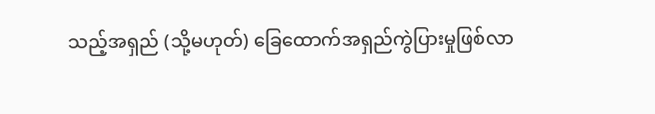သည့်အရှည် (သို့မဟုတ်) ခြေထောက်အရှည်ကွဲပြားမှုဖြစ်လာ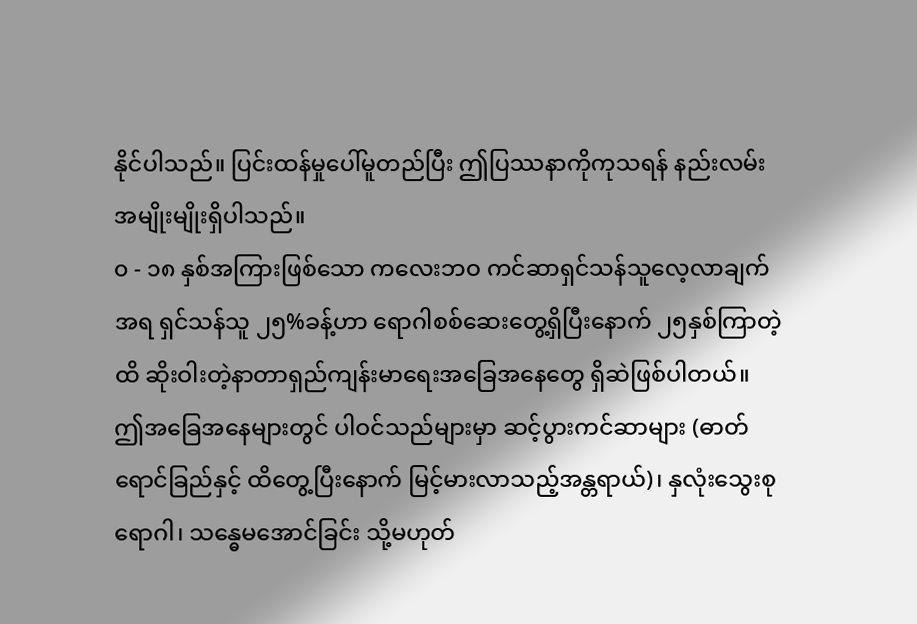နိုင်ပါသည်။ ပြင်းထန်မှုပေါ်မူတည်ပြီး ဤပြဿနာကိုကုသရန် နည်းလမ်းအမျိုးမျိုးရှိပါသည်။
၀ - ၁၈ နှစ်အကြားဖြစ်သော ကလေးဘဝ ကင်ဆာရှင်သန်သူလေ့လာချက်အရ ရှင်သန်သူ ၂၅%ခန့်ဟာ ရောဂါစစ်ဆေးတွေ့ရှိပြီးနောက် ၂၅နှစ်ကြာတဲ့ထိ ဆိုးဝါးတဲ့နာတာရှည်ကျန်းမာရေးအခြေအနေတွေ ရှိဆဲဖြစ်ပါတယ်။ ဤအခြေအနေများတွင် ပါဝင်သည်များမှာ ဆင့်ပွားကင်ဆာများ (ဓာတ်ရောင်ခြည်နှင့် ထိတွေ့ပြီးနောက် မြင့်မားလာသည့်အန္တရာယ်)၊ နှလုံးသွေးစုရောဂါ၊ သန္ဓေမအောင်ခြင်း သို့မဟုတ်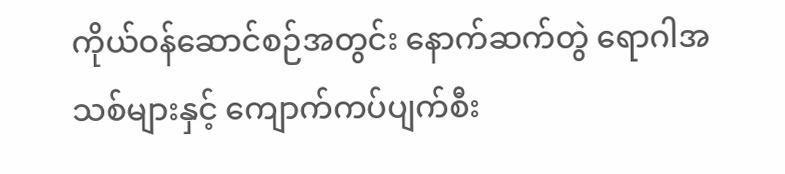ကိုယ်ဝန်ဆောင်စဉ်အတွင်း နောက်ဆက်တွဲ ရောဂါအသစ်များနှင့် ကျောက်ကပ်ပျက်စီး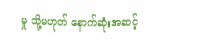မှု သို့မဟုတ် နောက်ဆုံးအဆင့်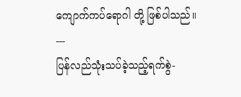ကျောက်ကပ်ရောဂါ တို့ ဖြစ်ပါသည်။
---
ပြန်လည်သုံးသပ်ခဲ့သည့်ရက်စွဲ-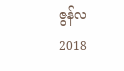ဇွန်လ 2018